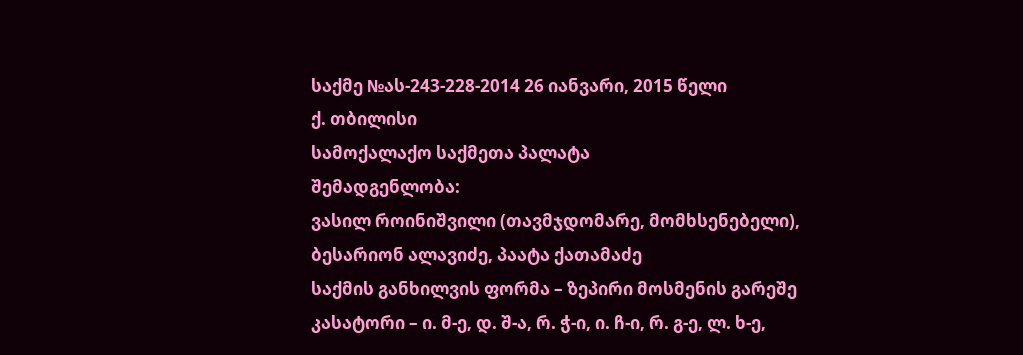საქმე №ას-243-228-2014 26 იანვარი, 2015 წელი
ქ. თბილისი
სამოქალაქო საქმეთა პალატა
შემადგენლობა:
ვასილ როინიშვილი (თავმჯდომარე, მომხსენებელი),
ბესარიონ ალავიძე, პაატა ქათამაძე
საქმის განხილვის ფორმა – ზეპირი მოსმენის გარეშე
კასატორი – ი. მ-ე, დ. შ-ა, რ. ჭ-ი, ი. ჩ-ი, რ. გ-ე, ლ. ხ-ე,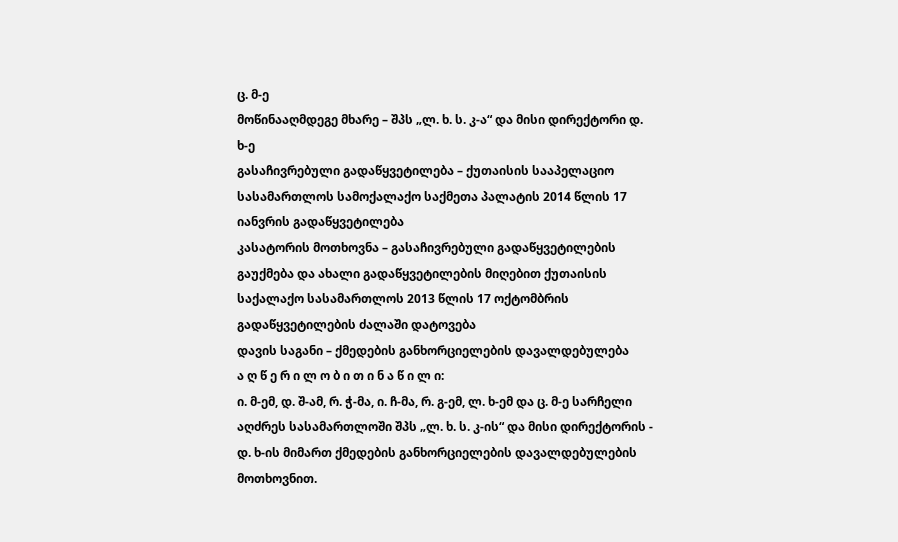ც. მ-ე
მოწინააღმდეგე მხარე – შპს „ლ. ხ. ს. კ-ა“ და მისი დირექტორი დ. ხ-ე
გასაჩივრებული გადაწყვეტილება – ქუთაისის სააპელაციო სასამართლოს სამოქალაქო საქმეთა პალატის 2014 წლის 17 იანვრის გადაწყვეტილება
კასატორის მოთხოვნა – გასაჩივრებული გადაწყვეტილების გაუქმება და ახალი გადაწყვეტილების მიღებით ქუთაისის საქალაქო სასამართლოს 2013 წლის 17 ოქტომბრის გადაწყვეტილების ძალაში დატოვება
დავის საგანი – ქმედების განხორციელების დავალდებულება
ა ღ წ ე რ ი ლ ო ბ ი თ ი ნ ა წ ი ლ ი:
ი. მ-ემ, დ. შ-ამ, რ. ჭ-მა, ი. ჩ-მა, რ. გ-ემ, ლ. ხ-ემ და ც. მ-ე სარჩელი აღძრეს სასამართლოში შპს „ლ. ხ. ს. კ-ის“ და მისი დირექტორის - დ. ხ-ის მიმართ ქმედების განხორციელების დავალდებულების მოთხოვნით.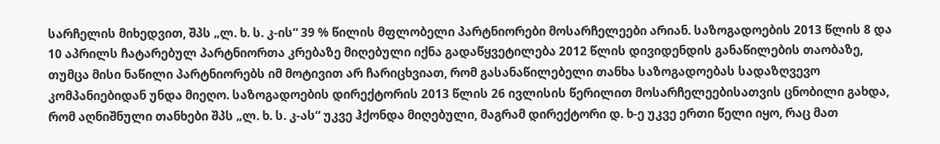სარჩელის მიხედვით, შპს „ლ. ხ. ს. კ-ის“ 39 % წილის მფლობელი პარტნიორები მოსარჩელეები არიან. საზოგადოების 2013 წლის 8 და 10 აპრილს ჩატარებულ პარტნიორთა კრებაზე მიღებული იქნა გადაწყვეტილება 2012 წლის დივიდენდის განაწილების თაობაზე, თუმცა მისი ნაწილი პარტნიორებს იმ მოტივით არ ჩარიცხვიათ, რომ გასანაწილებელი თანხა საზოგადოებას სადაზღვევო კომპანიებიდან უნდა მიეღო. საზოგადოების დირექტორის 2013 წლის 26 ივლისის წერილით მოსარჩელეებისათვის ცნობილი გახდა, რომ აღნიშნული თანხები შპს „ლ. ხ. ს. კ-ას“ უკვე ჰქონდა მიღებული, მაგრამ დირექტორი დ. ხ-ე უკვე ერთი წელი იყო, რაც მათ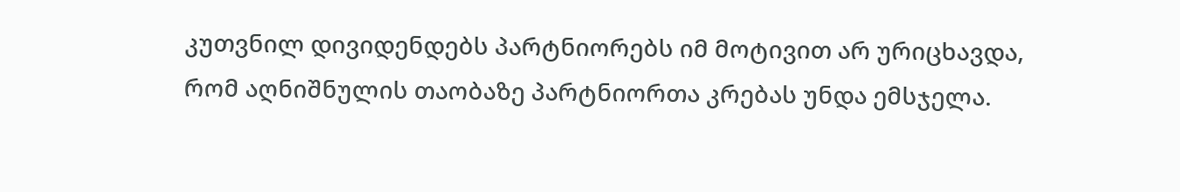კუთვნილ დივიდენდებს პარტნიორებს იმ მოტივით არ ურიცხავდა, რომ აღნიშნულის თაობაზე პარტნიორთა კრებას უნდა ემსჯელა.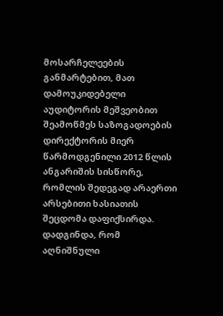მოსარჩელეების განმარტებით, მათ დამოუკიდებელი აუდიტორის მეშვეობით შეამოწმეს საზოგადოების დირექტორის მიერ წარმოდგენილი 2012 წლის ანგარიშის სისწორე, რომლის შედეგად არაერთი არსებითი ხასიათის შეცდომა დაფიქსირდა. დადგინდა, რომ აღნიშნული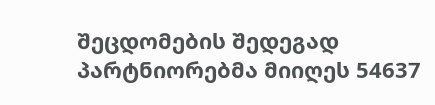შეცდომების შედეგად პარტნიორებმა მიიღეს 54637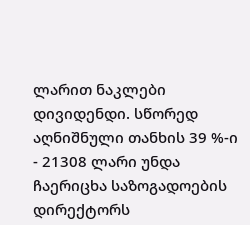ლარით ნაკლები დივიდენდი. სწორედ აღნიშნული თანხის 39 %-ი - 21308 ლარი უნდა ჩაერიცხა საზოგადოების დირექტორს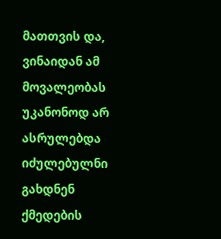მათთვის და, ვინაიდან ამ მოვალეობას უკანონოდ არ ასრულებდა იძულებულნი გახდნენ ქმედების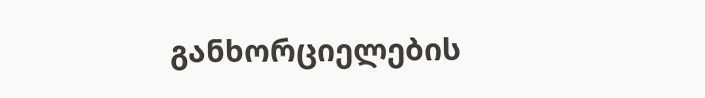განხორციელების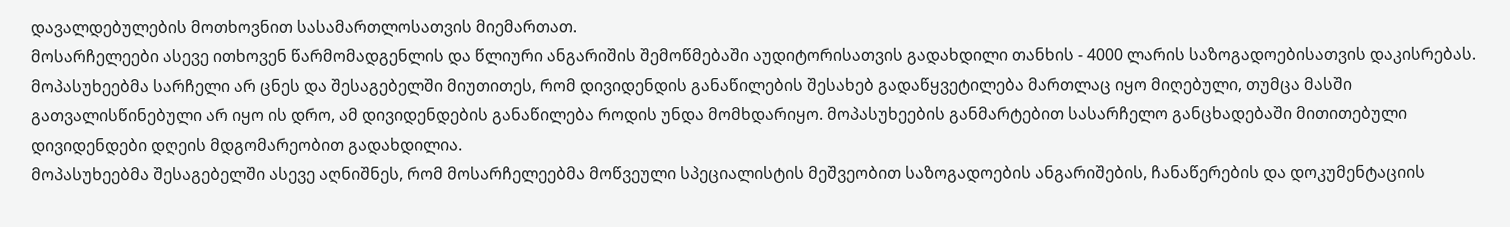დავალდებულების მოთხოვნით სასამართლოსათვის მიემართათ.
მოსარჩელეები ასევე ითხოვენ წარმომადგენლის და წლიური ანგარიშის შემოწმებაში აუდიტორისათვის გადახდილი თანხის - 4000 ლარის საზოგადოებისათვის დაკისრებას.
მოპასუხეებმა სარჩელი არ ცნეს და შესაგებელში მიუთითეს, რომ დივიდენდის განაწილების შესახებ გადაწყვეტილება მართლაც იყო მიღებული, თუმცა მასში გათვალისწინებული არ იყო ის დრო, ამ დივიდენდების განაწილება როდის უნდა მომხდარიყო. მოპასუხეების განმარტებით სასარჩელო განცხადებაში მითითებული დივიდენდები დღეის მდგომარეობით გადახდილია.
მოპასუხეებმა შესაგებელში ასევე აღნიშნეს, რომ მოსარჩელეებმა მოწვეული სპეციალისტის მეშვეობით საზოგადოების ანგარიშების, ჩანაწერების და დოკუმენტაციის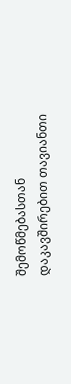შემოწმებასთან დაკავშირებით თავიანთი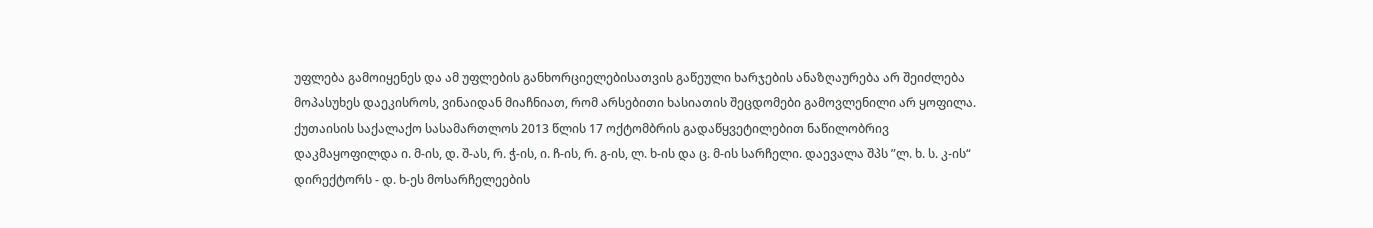უფლება გამოიყენეს და ამ უფლების განხორციელებისათვის გაწეული ხარჯების ანაზღაურება არ შეიძლება მოპასუხეს დაეკისროს, ვინაიდან მიაჩნიათ, რომ არსებითი ხასიათის შეცდომები გამოვლენილი არ ყოფილა.
ქუთაისის საქალაქო სასამართლოს 2013 წლის 17 ოქტომბრის გადაწყვეტილებით ნაწილობრივ დაკმაყოფილდა ი. მ-ის, დ. შ-ას, რ. ჭ-ის, ი. ჩ-ის, რ. გ-ის, ლ. ხ-ის და ც. მ-ის სარჩელი. დაევალა შპს ”ლ. ხ. ს. კ-ის“ დირექტორს - დ. ხ-ეს მოსარჩელეების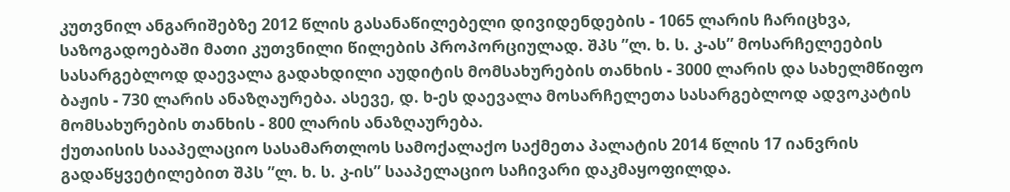კუთვნილ ანგარიშებზე 2012 წლის გასანაწილებელი დივიდენდების - 1065 ლარის ჩარიცხვა, საზოგადოებაში მათი კუთვნილი წილების პროპორციულად. შპს ”ლ. ხ. ს. კ-ას” მოსარჩელეების სასარგებლოდ დაევალა გადახდილი აუდიტის მომსახურების თანხის - 3000 ლარის და სახელმწიფო ბაჟის - 730 ლარის ანაზღაურება. ასევე, დ. ხ-ეს დაევალა მოსარჩელეთა სასარგებლოდ ადვოკატის მომსახურების თანხის - 800 ლარის ანაზღაურება.
ქუთაისის სააპელაციო სასამართლოს სამოქალაქო საქმეთა პალატის 2014 წლის 17 იანვრის გადაწყვეტილებით შპს ”ლ. ხ. ს. კ-ის” სააპელაციო საჩივარი დაკმაყოფილდა.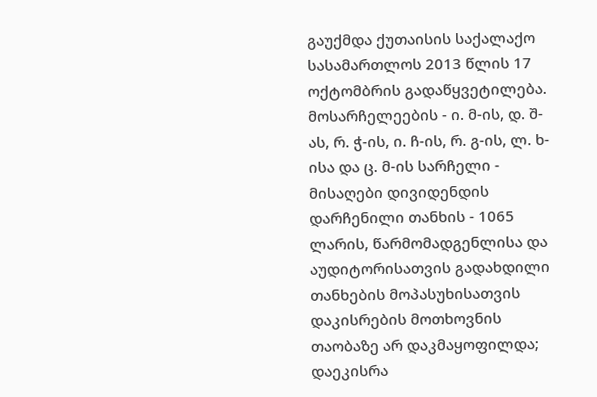გაუქმდა ქუთაისის საქალაქო სასამართლოს 2013 წლის 17 ოქტომბრის გადაწყვეტილება.
მოსარჩელეების - ი. მ-ის, დ. შ-ას, რ. ჭ-ის, ი. ჩ-ის, რ. გ-ის, ლ. ხ-ისა და ც. მ-ის სარჩელი - მისაღები დივიდენდის დარჩენილი თანხის - 1065 ლარის, წარმომადგენლისა და აუდიტორისათვის გადახდილი თანხების მოპასუხისათვის დაკისრების მოთხოვნის თაობაზე არ დაკმაყოფილდა; დაეკისრა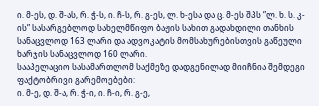ი. მ-ეს, დ. შ-ას, რ. ჭ-ს, ი. ჩ-ს, რ. გ-ეს, ლ. ხ-ესა და ც. მ-ეს შპს ”ლ. ხ. ს. კ-ის” სასარგებლოდ სახელმწიფო ბაჟის სახით გადახდილი თანხის სანაცვლოდ 163 ლარი და ადვოკატის მომსახურებისთვის გაწეული ხარჯის სანაცვლოდ 160 ლარი.
სააპელაციო სასამართლომ საქმეზე დადგენილად მიიჩნია შემდეგი ფაქტობრივი გარემოებები:
ი. მ-ე, დ. შ-ა, რ. ჭ-ი, ი. ჩ-ი, რ. გ-ე,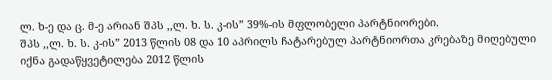ლ. ხ-ე და ც. მ-ე არიან შპს ,,ლ. ხ. ს. კ-ის” 39%-ის მფლობელი პარტნიორები.
შპს ,,ლ. ხ. ს. კ-ის” 2013 წლის 08 და 10 აპრილს ჩატარებულ პარტნიორთა კრებაზე მიღებული იქნა გადაწყვეტილება 2012 წლის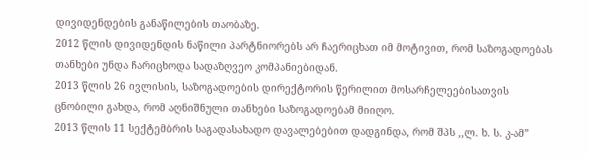დივიდენდების განაწილების თაობაზე.
2012 წლის დივიდენდის ნაწილი პარტნიორებს არ ჩაერიცხათ იმ მოტივით, რომ საზოგადოებას თანხები უნდა ჩარიცხოდა სადაზღვეო კომპანიებიდან.
2013 წლის 26 ივლისის, საზოგადოების დირექტორის წერილით მოსარჩელეებისათვის ცნობილი გახდა, რომ აღნიშნული თანხები საზოგადოებამ მიიღო.
2013 წლის 11 სექტემბრის საგადასახადო დავალებებით დადგინდა, რომ შპს ,,ლ. ხ. ს. კ-ამ”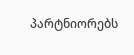პარტნიორებს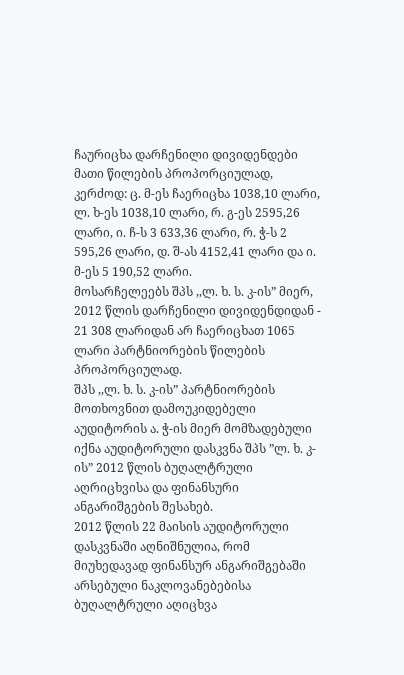ჩაურიცხა დარჩენილი დივიდენდები მათი წილების პროპორციულად, კერძოდ: ც. მ-ეს ჩაერიცხა 1038,10 ლარი, ლ. ხ-ეს 1038,10 ლარი, რ. გ-ეს 2595,26 ლარი, ი. ჩ-ს 3 633,36 ლარი, რ. ჭ-ს 2 595,26 ლარი, დ. შ-ას 4152,41 ლარი და ი. მ-ეს 5 190,52 ლარი.
მოსარჩელეებს შპს ,,ლ. ხ. ს. კ-ის” მიერ, 2012 წლის დარჩენილი დივიდენდიდან - 21 308 ლარიდან არ ჩაერიცხათ 1065 ლარი პარტნიორების წილების პროპორციულად.
შპს ,,ლ. ხ. ს. კ-ის” პარტნიორების მოთხოვნით დამოუკიდებელი აუდიტორის ა. ჭ-ის მიერ მომზადებული იქნა აუდიტორული დასკვნა შპს ”ლ. ხ. კ-ის” 2012 წლის ბუღალტრული აღრიცხვისა და ფინანსური ანგარიშგების შესახებ.
2012 წლის 22 მაისის აუდიტორული დასკვნაში აღნიშნულია, რომ მიუხედავად ფინანსურ ანგარიშგებაში არსებული ნაკლოვანებებისა ბუღალტრული აღიცხვა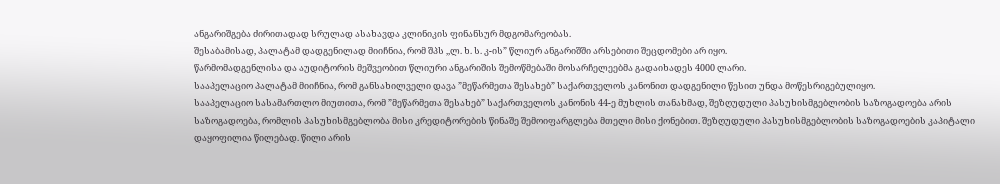ანგარიშგება ძირითადად სრულად ასახავდა კლინიკის ფინანსურ მდგომარეობას.
შესაბამისად, პალატამ დადგენილად მიიჩნია, რომ შპს ,,ლ. ხ. ს. კ-ის” წლიურ ანგარიშში არსებითი შეცდომები არ იყო.
წარმომადგენლისა და აუდიტორის მეშვეობით წლიური ანგარიშის შემოწმებაში მოსარჩელეებმა გადაიხადეს 4000 ლარი.
სააპელაციო პალატამ მიიჩნია, რომ განსახილველი დავა ”მეწარმეთა შესახებ” საქართველოს კანონით დადგენილი წესით უნდა მოწესრიგებულიყო.
სააპელაციო სასამართლო მიუთითა, რომ ”მეწარმეთა შესახებ” საქართველოს კანონის 44-ე მუხლის თანახმად, შეზღუდული პასუხისმგებლობის საზოგადოება არის საზოგადოება, რომლის პასუხისმგებლობა მისი კრედიტორების წინაშე შემოიფარგლება მთელი მისი ქონებით. შეზღუდული პასუხისმგებლობის საზოგადოების კაპიტალი დაყოფილია წილებად. წილი არის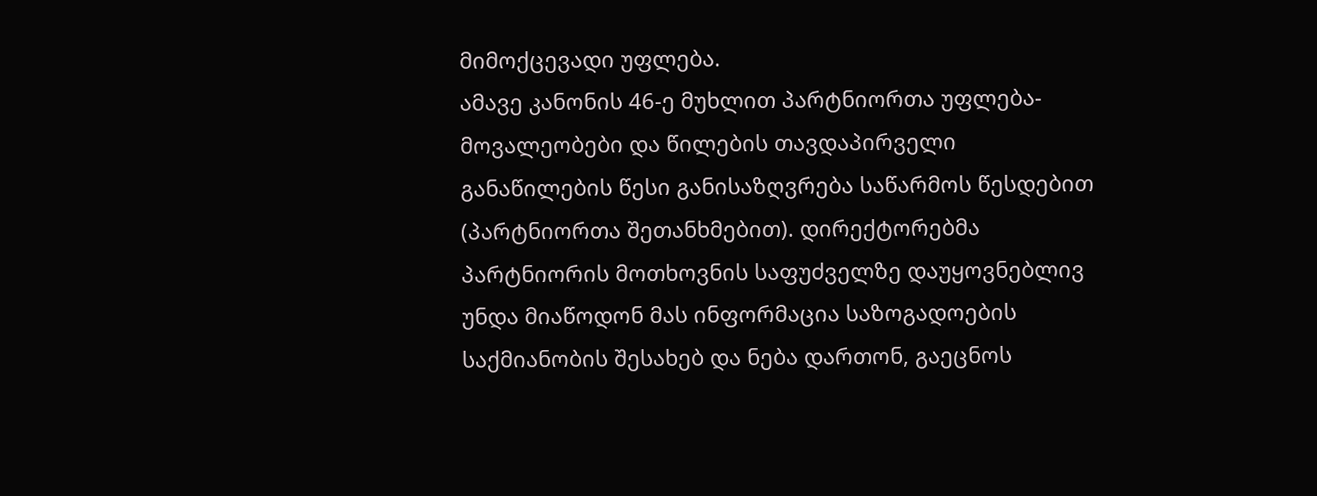მიმოქცევადი უფლება.
ამავე კანონის 46-ე მუხლით პარტნიორთა უფლება-მოვალეობები და წილების თავდაპირველი განაწილების წესი განისაზღვრება საწარმოს წესდებით (პარტნიორთა შეთანხმებით). დირექტორებმა პარტნიორის მოთხოვნის საფუძველზე დაუყოვნებლივ უნდა მიაწოდონ მას ინფორმაცია საზოგადოების საქმიანობის შესახებ და ნება დართონ, გაეცნოს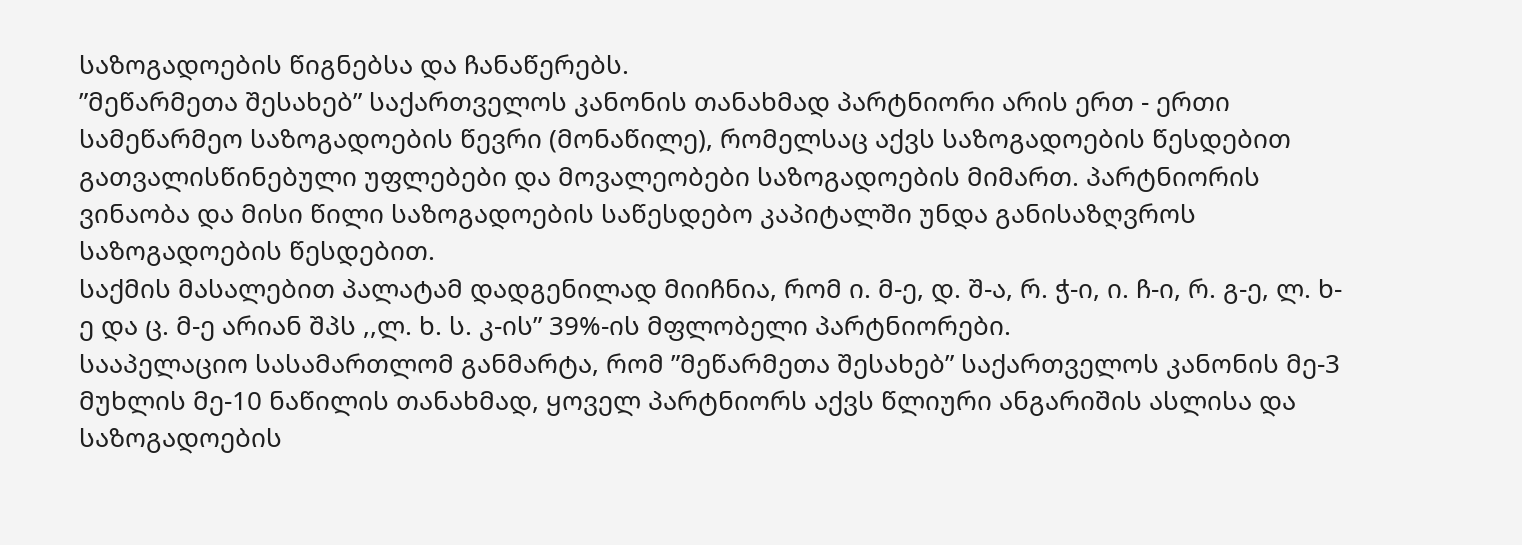საზოგადოების წიგნებსა და ჩანაწერებს.
”მეწარმეთა შესახებ” საქართველოს კანონის თანახმად პარტნიორი არის ერთ - ერთი სამეწარმეო საზოგადოების წევრი (მონაწილე), რომელსაც აქვს საზოგადოების წესდებით გათვალისწინებული უფლებები და მოვალეობები საზოგადოების მიმართ. პარტნიორის ვინაობა და მისი წილი საზოგადოების საწესდებო კაპიტალში უნდა განისაზღვროს საზოგადოების წესდებით.
საქმის მასალებით პალატამ დადგენილად მიიჩნია, რომ ი. მ-ე, დ. შ-ა, რ. ჭ-ი, ი. ჩ-ი, რ. გ-ე, ლ. ხ-ე და ც. მ-ე არიან შპს ,,ლ. ხ. ს. კ-ის” 39%-ის მფლობელი პარტნიორები.
სააპელაციო სასამართლომ განმარტა, რომ ”მეწარმეთა შესახებ” საქართველოს კანონის მე-3 მუხლის მე-10 ნაწილის თანახმად, ყოველ პარტნიორს აქვს წლიური ანგარიშის ასლისა და საზოგადოების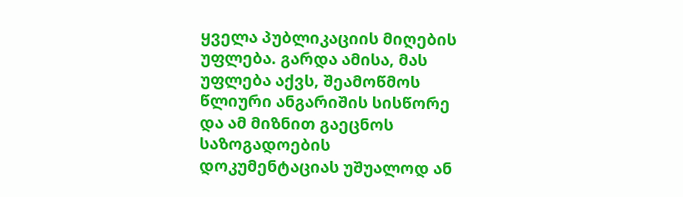ყველა პუბლიკაციის მიღების უფლება. გარდა ამისა, მას უფლება აქვს, შეამოწმოს წლიური ანგარიშის სისწორე და ამ მიზნით გაეცნოს საზოგადოების დოკუმენტაციას უშუალოდ ან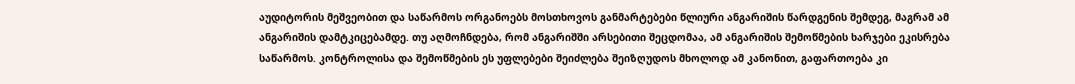აუდიტორის მეშვეობით და საწარმოს ორგანოებს მოსთხოვოს განმარტებები წლიური ანგარიშის წარდგენის შემდეგ, მაგრამ ამ ანგარიშის დამტკიცებამდე. თუ აღმოჩნდება, რომ ანგარიშში არსებითი შეცდომაა, ამ ანგარიშის შემოწმების ხარჯები ეკისრება საწარმოს. კონტროლისა და შემოწმების ეს უფლებები შეიძლება შეიზღუდოს მხოლოდ ამ კანონით, გაფართოება კი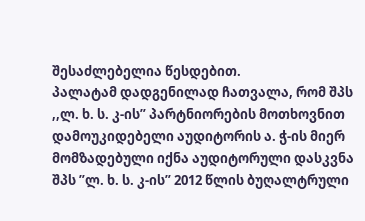შესაძლებელია წესდებით.
პალატამ დადგენილად ჩათვალა, რომ შპს ,,ლ. ხ. ს. კ-ის” პარტნიორების მოთხოვნით დამოუკიდებელი აუდიტორის ა. ჭ-ის მიერ მომზადებული იქნა აუდიტორული დასკვნა შპს ”ლ. ხ. ს. კ-ის” 2012 წლის ბუღალტრული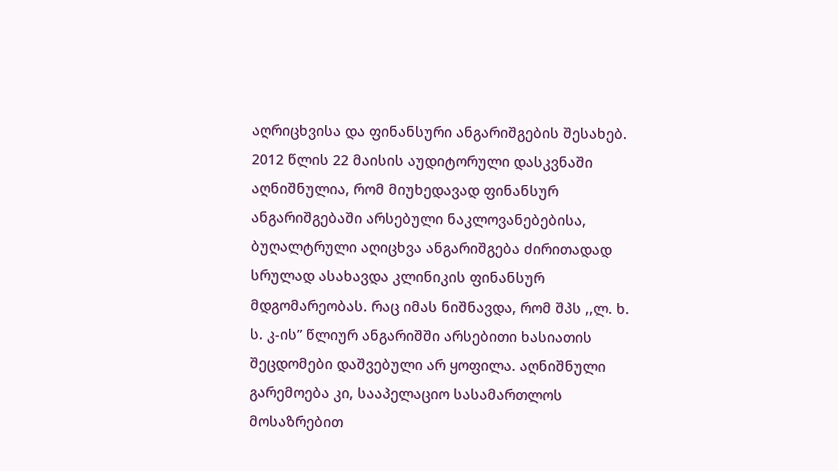აღრიცხვისა და ფინანსური ანგარიშგების შესახებ.
2012 წლის 22 მაისის აუდიტორული დასკვნაში აღნიშნულია, რომ მიუხედავად ფინანსურ ანგარიშგებაში არსებული ნაკლოვანებებისა, ბუღალტრული აღიცხვა ანგარიშგება ძირითადად სრულად ასახავდა კლინიკის ფინანსურ მდგომარეობას. რაც იმას ნიშნავდა, რომ შპს ,,ლ. ხ. ს. კ-ის” წლიურ ანგარიშში არსებითი ხასიათის შეცდომები დაშვებული არ ყოფილა. აღნიშნული გარემოება კი, სააპელაციო სასამართლოს მოსაზრებით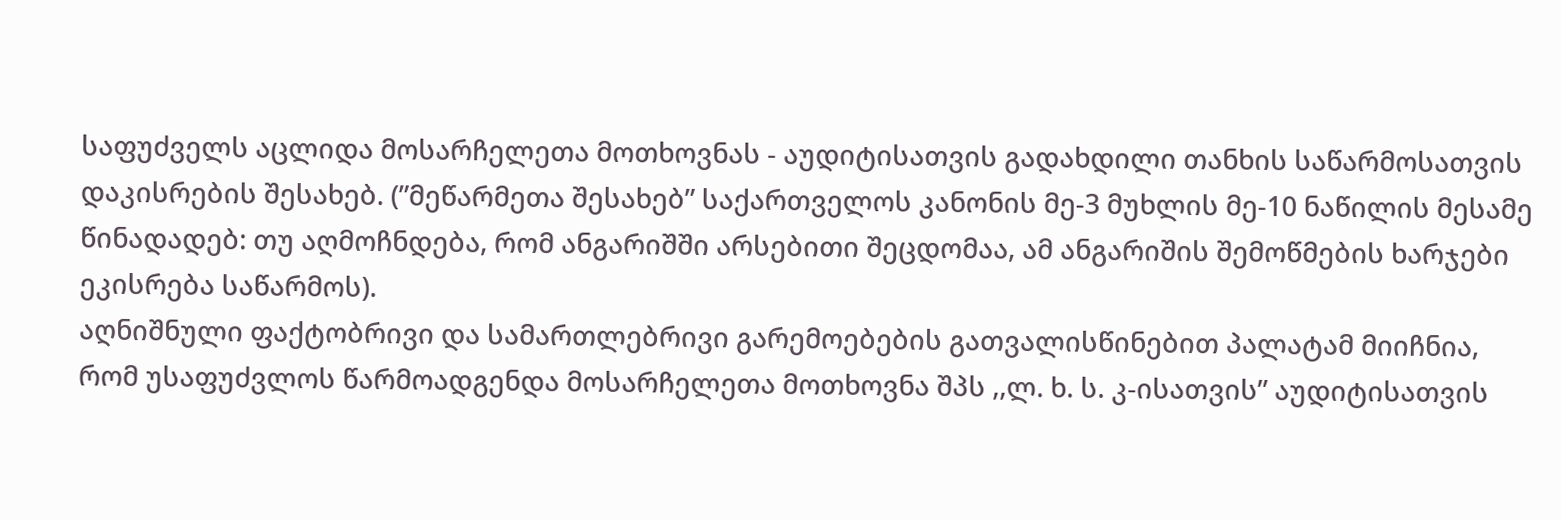საფუძველს აცლიდა მოსარჩელეთა მოთხოვნას - აუდიტისათვის გადახდილი თანხის საწარმოსათვის დაკისრების შესახებ. (”მეწარმეთა შესახებ” საქართველოს კანონის მე-3 მუხლის მე-10 ნაწილის მესამე წინადადებ: თუ აღმოჩნდება, რომ ანგარიშში არსებითი შეცდომაა, ამ ანგარიშის შემოწმების ხარჯები ეკისრება საწარმოს).
აღნიშნული ფაქტობრივი და სამართლებრივი გარემოებების გათვალისწინებით პალატამ მიიჩნია, რომ უსაფუძვლოს წარმოადგენდა მოსარჩელეთა მოთხოვნა შპს ,,ლ. ხ. ს. კ-ისათვის” აუდიტისათვის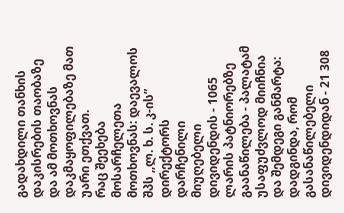გადახდილი თანხის დაკისრების თაობაზე და ამ მოთხოვნას დაკმაყოფილებაზე მათ უარი ეთქვათ.
რაც შეეხება მოსარჩელეთა მოთხოვნას: დაევალოს შპს ,,ლ. ხ. ს. კ-ის” დირექტორს დარჩენილი მიუღებელი დივიდენდის - 1065 ლარის პატნიორებზე გაანაწილება - პალატამ უსაფუძვლოდ მიიჩნია და შემდეგი განმარტა:
დადგინდა, რომ გასანაწილებელი დივიდენდიდან - 21 308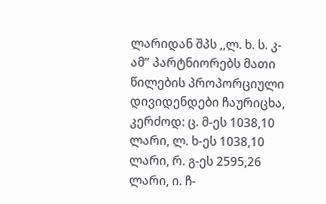ლარიდან შპს ,,ლ. ხ. ს. კ-ამ” პარტნიორებს მათი წილების პროპორციული დივიდენდები ჩაურიცხა, კერძოდ: ც. მ-ეს 1038,10 ლარი, ლ. ხ-ეს 1038,10 ლარი, რ. გ-ეს 2595,26 ლარი, ი. ჩ-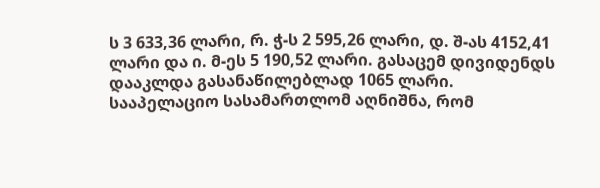ს 3 633,36 ლარი, რ. ჭ-ს 2 595,26 ლარი, დ. შ-ას 4152,41 ლარი და ი. მ-ეს 5 190,52 ლარი. გასაცემ დივიდენდს დააკლდა გასანაწილებლად 1065 ლარი.
სააპელაციო სასამართლომ აღნიშნა, რომ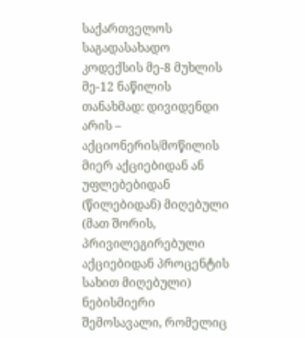საქართველოს საგადასახადო კოდექსის მე-8 მუხლის მე-12 ნაწილის თანახმად: დივიდენდი არის – აქციონერის/მოწილის მიერ აქციებიდან ან უფლებებიდან (წილებიდან) მიღებული (მათ შორის, პრივილეგირებული აქციებიდან პროცენტის სახით მიღებული) ნებისმიერი შემოსავალი, რომელიც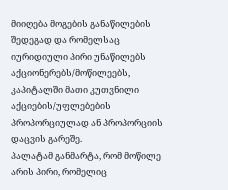მიიღება მოგების განაწილების შედეგად და რომელსაც იურიდიული პირი უნაწილებს აქციონერებს/მოწილეებს, კაპიტალში მათი კუთვნილი აქციების/უფლებების პროპორციულად ან პროპორციის დაცვის გარეშე.
პალატამ განმარტა, რომ მოწილე არის პირი, რომელიც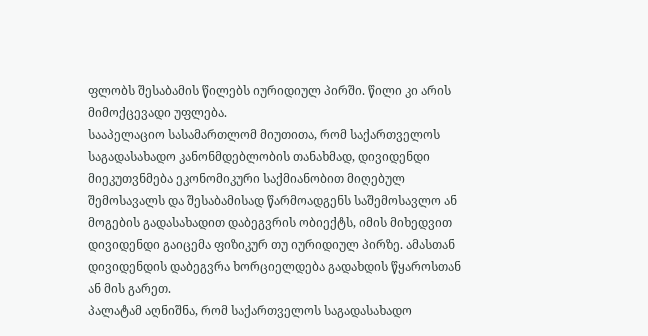ფლობს შესაბამის წილებს იურიდიულ პირში. წილი კი არის მიმოქცევადი უფლება.
სააპელაციო სასამართლომ მიუთითა, რომ საქართველოს საგადასახადო კანონმდებლობის თანახმად, დივიდენდი მიეკუთვნმება ეკონომიკური საქმიანობით მიღებულ შემოსავალს და შესაბამისად წარმოადგენს საშემოსავლო ან მოგების გადასახადით დაბეგვრის ობიექტს, იმის მიხედვით დივიდენდი გაიცემა ფიზიკურ თუ იურიდიულ პირზე. ამასთან დივიდენდის დაბეგვრა ხორციელდება გადახდის წყაროსთან ან მის გარეთ.
პალატამ აღნიშნა, რომ საქართველოს საგადასახადო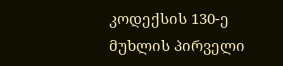კოდექსის 130-ე მუხლის პირველი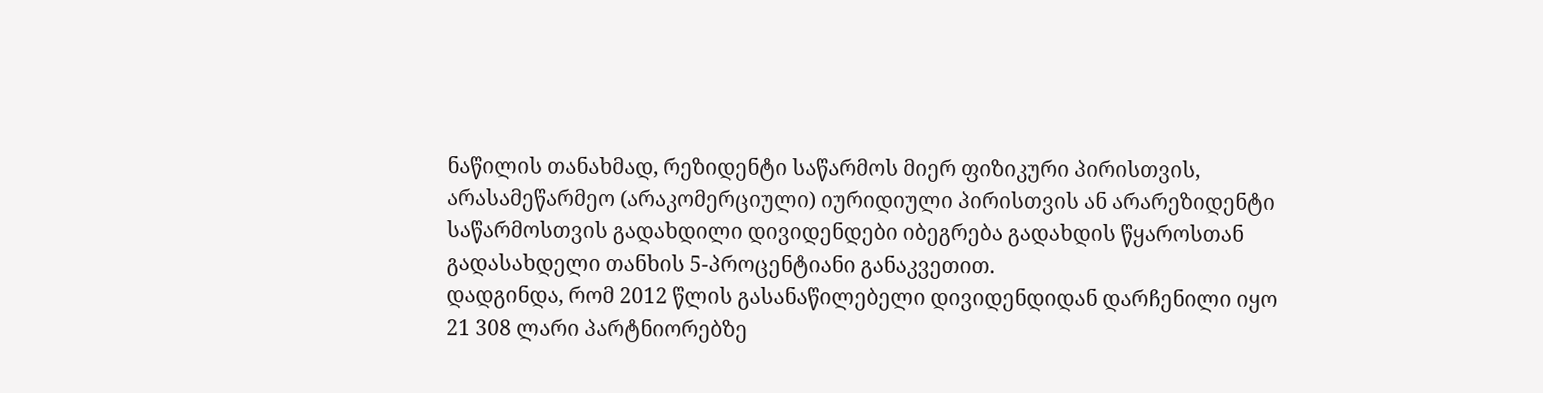ნაწილის თანახმად, რეზიდენტი საწარმოს მიერ ფიზიკური პირისთვის, არასამეწარმეო (არაკომერციული) იურიდიული პირისთვის ან არარეზიდენტი საწარმოსთვის გადახდილი დივიდენდები იბეგრება გადახდის წყაროსთან გადასახდელი თანხის 5-პროცენტიანი განაკვეთით.
დადგინდა, რომ 2012 წლის გასანაწილებელი დივიდენდიდან დარჩენილი იყო 21 308 ლარი პარტნიორებზე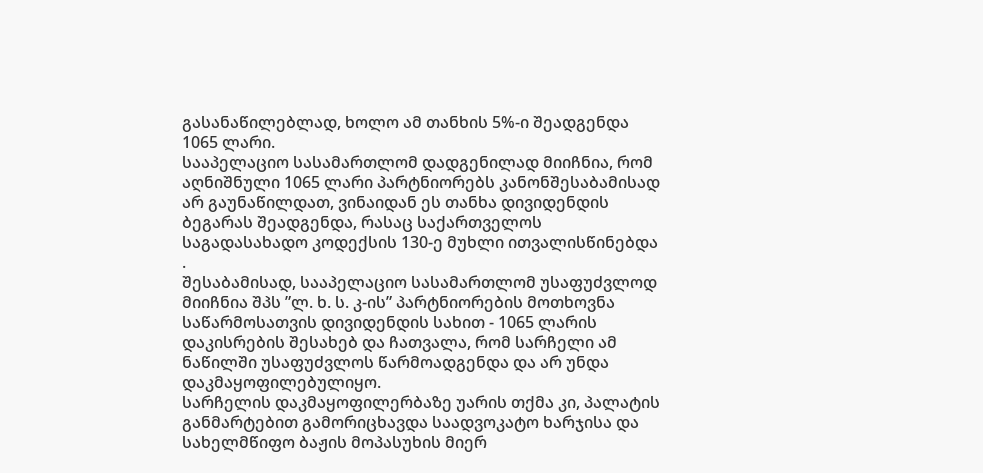გასანაწილებლად, ხოლო ამ თანხის 5%-ი შეადგენდა 1065 ლარი.
სააპელაციო სასამართლომ დადგენილად მიიჩნია, რომ აღნიშნული 1065 ლარი პარტნიორებს კანონშესაბამისად არ გაუნაწილდათ, ვინაიდან ეს თანხა დივიდენდის ბეგარას შეადგენდა, რასაც საქართველოს საგადასახადო კოდექსის 130-ე მუხლი ითვალისწინებდა .
შესაბამისად, სააპელაციო სასამართლომ უსაფუძვლოდ მიიჩნია შპს ”ლ. ხ. ს. კ-ის” პარტნიორების მოთხოვნა საწარმოსათვის დივიდენდის სახით - 1065 ლარის დაკისრების შესახებ და ჩათვალა, რომ სარჩელი ამ ნაწილში უსაფუძვლოს წარმოადგენდა და არ უნდა დაკმაყოფილებულიყო.
სარჩელის დაკმაყოფილერბაზე უარის თქმა კი, პალატის განმარტებით გამორიცხავდა საადვოკატო ხარჯისა და სახელმწიფო ბაჟის მოპასუხის მიერ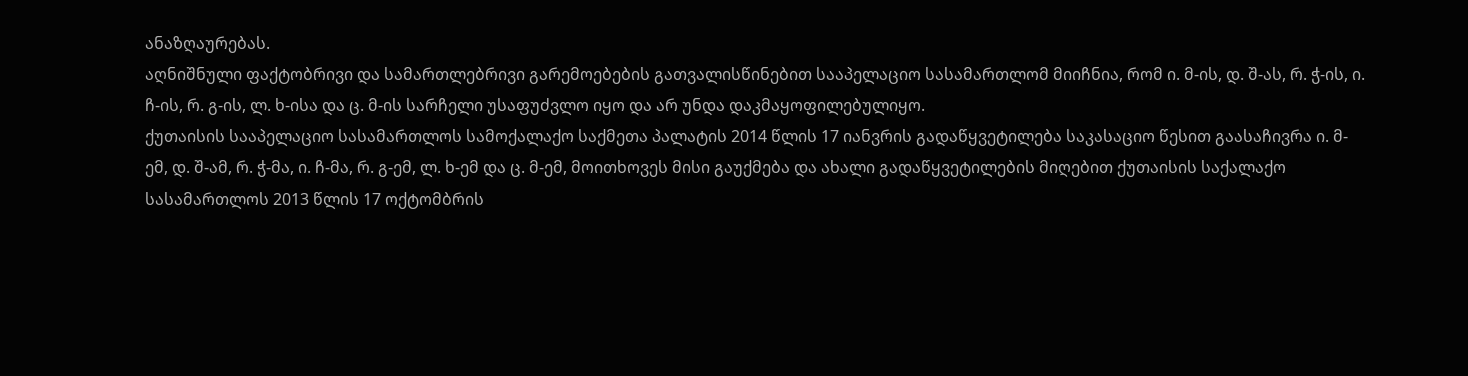ანაზღაურებას.
აღნიშნული ფაქტობრივი და სამართლებრივი გარემოებების გათვალისწინებით სააპელაციო სასამართლომ მიიჩნია, რომ ი. მ-ის, დ. შ-ას, რ. ჭ-ის, ი. ჩ-ის, რ. გ-ის, ლ. ხ-ისა და ც. მ-ის სარჩელი უსაფუძვლო იყო და არ უნდა დაკმაყოფილებულიყო.
ქუთაისის სააპელაციო სასამართლოს სამოქალაქო საქმეთა პალატის 2014 წლის 17 იანვრის გადაწყვეტილება საკასაციო წესით გაასაჩივრა ი. მ-ემ, დ. შ-ამ, რ. ჭ-მა, ი. ჩ-მა, რ. გ-ემ, ლ. ხ-ემ და ც. მ-ემ, მოითხოვეს მისი გაუქმება და ახალი გადაწყვეტილების მიღებით ქუთაისის საქალაქო სასამართლოს 2013 წლის 17 ოქტომბრის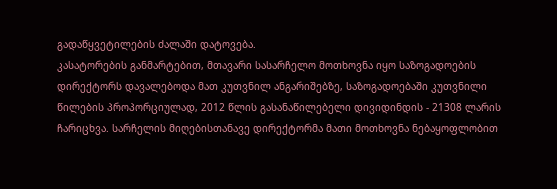გადაწყვეტილების ძალაში დატოვება.
კასატორების განმარტებით, მთავარი სასარჩელო მოთხოვნა იყო საზოგადოების დირექტორს დავალებოდა მათ კუთვნილ ანგარიშებზე, საზოგადოებაში კუთვნილი წილების პროპორციულად, 2012 წლის გასანაწილებელი დივიდინდის - 21308 ლარის ჩარიცხვა. სარჩელის მიღებისთანავე დირექტორმა მათი მოთხოვნა ნებაყოფლობით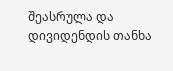შეასრულა და დივიდენდის თანხა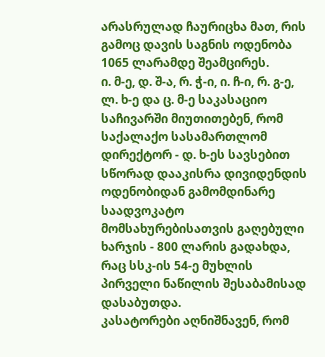არასრულად ჩაურიცხა მათ, რის გამოც დავის საგნის ოდენობა 1065 ლარამდე შეამცირეს.
ი. მ-ე, დ. შ-ა, რ. ჭ-ი, ი. ჩ-ი, რ. გ-ე, ლ. ხ-ე და ც. მ-ე საკასაციო საჩივარში მიუთითებენ, რომ საქალაქო სასამართლომ დირექტორ - დ. ხ-ეს სავსებით სწორად დააკისრა დივიდენდის ოდენობიდან გამომდინარე საადვოკატო მომსახურებისათვის გაღებული ხარჯის - 800 ლარის გადახდა, რაც სსკ-ის 54-ე მუხლის პირველი ნაწილის შესაბამისად დასაბუთდა.
კასატორები აღნიშნავენ, რომ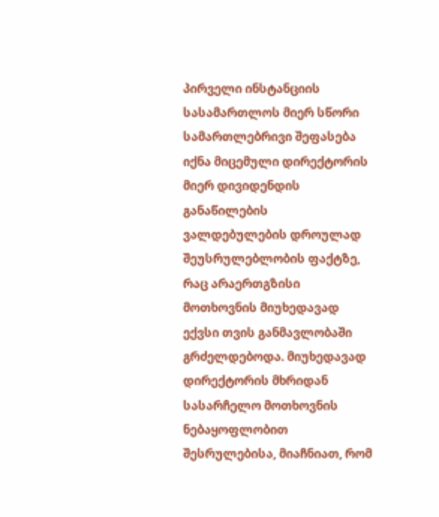პირველი ინსტანციის სასამართლოს მიერ სწორი სამართლებრივი შეფასება იქნა მიცემული დირექტორის მიერ დივიდენდის განაწილების ვალდებულების დროულად შეუსრულებლობის ფაქტზე, რაც არაერთგზისი მოთხოვნის მიუხედავად ექვსი თვის განმავლობაში გრძელდებოდა. მიუხედავად დირექტორის მხრიდან სასარჩელო მოთხოვნის ნებაყოფლობით შესრულებისა, მიაჩნიათ, რომ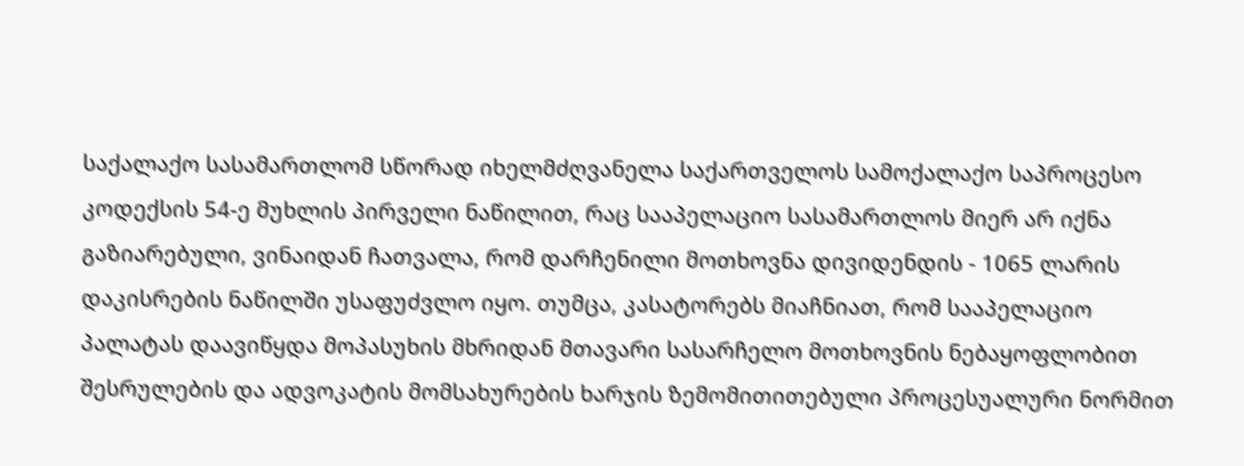საქალაქო სასამართლომ სწორად იხელმძღვანელა საქართველოს სამოქალაქო საპროცესო კოდექსის 54-ე მუხლის პირველი ნაწილით, რაც სააპელაციო სასამართლოს მიერ არ იქნა გაზიარებული, ვინაიდან ჩათვალა, რომ დარჩენილი მოთხოვნა დივიდენდის - 1065 ლარის დაკისრების ნაწილში უსაფუძვლო იყო. თუმცა, კასატორებს მიაჩნიათ, რომ სააპელაციო პალატას დაავიწყდა მოპასუხის მხრიდან მთავარი სასარჩელო მოთხოვნის ნებაყოფლობით შესრულების და ადვოკატის მომსახურების ხარჯის ზემომითითებული პროცესუალური ნორმით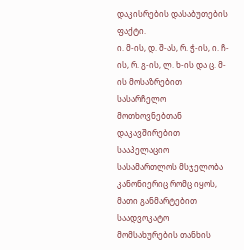დაკისრების დასაბუთების ფაქტი.
ი. მ-ის, დ. შ-ას, რ. ჭ-ის, ი. ჩ-ის, რ. გ-ის, ლ. ხ-ის და ც. მ-ის მოსაზრებით სასარჩელო მოთხოვნებთან დაკავშირებით სააპელაციო სასამართლოს მსჯელობა კანონიერიც რომც იყოს, მათი განმარტებით საადვოკატო მომსახურების თანხის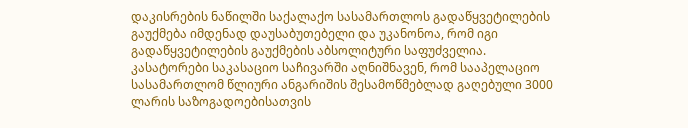დაკისრების ნაწილში საქალაქო სასამართლოს გადაწყვეტილების გაუქმება იმდენად დაუსაბუთებელი და უკანონოა, რომ იგი გადაწყვეტილების გაუქმების აბსოლიტური საფუძველია.
კასატორები საკასაციო საჩივარში აღნიშნავენ, რომ სააპელაციო სასამართლომ წლიური ანგარიშის შესამოწმებლად გაღებული 3000 ლარის საზოგადოებისათვის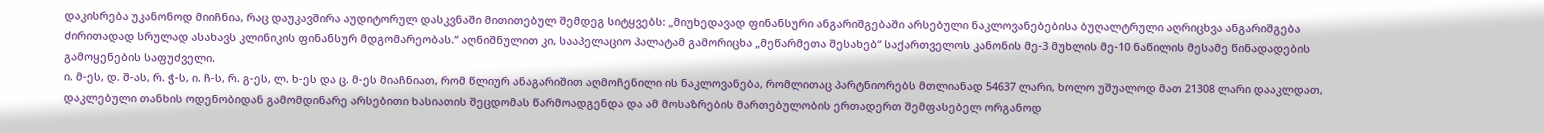დაკისრება უკანონოდ მიიჩნია, რაც დაუკავშირა აუდიტორულ დასკვნაში მითითებულ შემდეგ სიტყვებს: „მიუხედავად ფინანსური ანგარიშგებაში არსებული ნაკლოვანებებისა ბუღალტრული აღრიცხვა ანგარიშგება ძირითადად სრულად ასახავს კლინიკის ფინანსურ მდგომარეობას.“ აღნიშნულით კი, სააპელაციო პალატამ გამორიცხა „მეწარმეთა შესახებ“ საქართველოს კანონის მე-3 მუხლის მე-10 ნაწილის მესამე წინადადების გამოყენების საფუძველი.
ი. მ-ეს, დ. შ-ას, რ. ჭ-ს, ი. ჩ-ს, რ. გ-ეს, ლ. ხ-ეს და ც. მ-ეს მიაჩნიათ, რომ წლიურ ანაგარიშით აღმოჩენილი ის ნაკლოვანება, რომლითაც პარტნიორებს მთლიანად 54637 ლარი, ხოლო უშუალოდ მათ 21308 ლარი დააკლდათ, დაკლებული თანხის ოდენობიდან გამომდინარე არსებითი ხასიათის შეცდომას წარმოადგენდა და ამ მოსაზრების მართებულობის ერთადერთ შემფასებელ ორგანოდ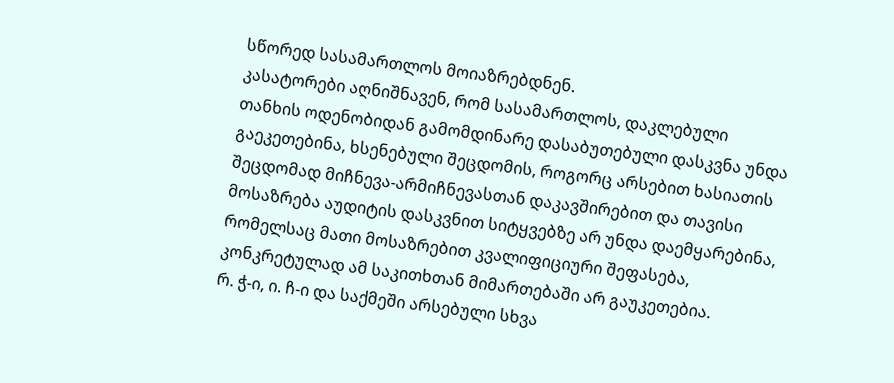სწორედ სასამართლოს მოიაზრებდნენ.
კასატორები აღნიშნავენ, რომ სასამართლოს, დაკლებული თანხის ოდენობიდან გამომდინარე დასაბუთებული დასკვნა უნდა გაეკეთებინა, ხსენებული შეცდომის, როგორც არსებით ხასიათის შეცდომად მიჩნევა-არმიჩნევასთან დაკავშირებით და თავისი მოსაზრება აუდიტის დასკვნით სიტყვებზე არ უნდა დაემყარებინა, რომელსაც მათი მოსაზრებით კვალიფიციური შეფასება, კონკრეტულად ამ საკითხთან მიმართებაში არ გაუკეთებია.
რ. ჭ-ი, ი. ჩ-ი და საქმეში არსებული სხვა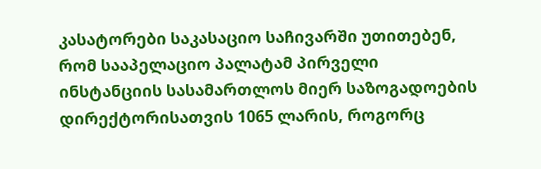კასატორები საკასაციო საჩივარში უთითებენ, რომ სააპელაციო პალატამ პირველი ინსტანციის სასამართლოს მიერ საზოგადოების დირექტორისათვის 1065 ლარის, როგორც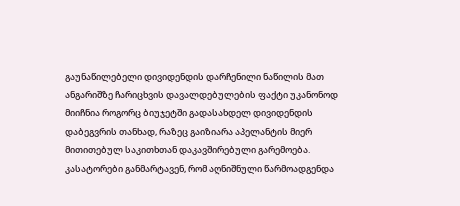გაუნაწილებელი დივიდენდის დარჩენილი ნაწილის მათ ანგარიშზე ჩარიცხვის დავალდებულების ფაქტი უკანონოდ მიიჩნია როგორც ბიუჯეტში გადასახდელ დივიდენდის დაბეგვრის თანხად, რაზეც გაიზიარა აპელანტის მიერ მითითებულ საკითხთან დაკავშირებული გარემოება.
კასატორები განმარტავენ, რომ აღნიშნული წარმოადგენდა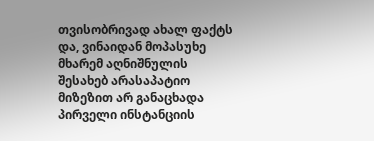თვისობრივად ახალ ფაქტს და, ვინაიდან მოპასუხე მხარემ აღნიშნულის შესახებ არასაპატიო მიზეზით არ განაცხადა პირველი ინსტანციის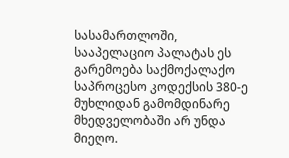სასამართლოში, სააპელაციო პალატას ეს გარემოება საქმოქალაქო საპროცესო კოდექსის 380-ე მუხლიდან გამომდინარე მხედველობაში არ უნდა მიეღო.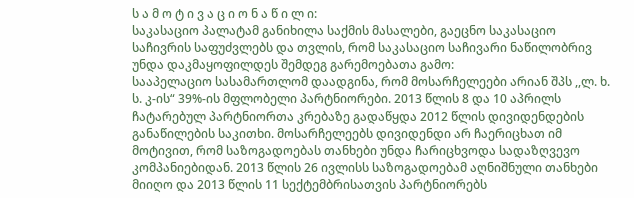ს ა მ ო ტ ი ვ ა ც ი ო ნ ა წ ი ლ ი:
საკასაციო პალატამ განიხილა საქმის მასალები, გაეცნო საკასაციო საჩივრის საფუძვლებს და თვლის, რომ საკასაციო საჩივარი ნაწილობრივ უნდა დაკმაყოფილდეს შემდეგ გარემოებათა გამო:
სააპელაციო სასამართლომ დაადგინა, რომ მოსარჩელეები არიან შპს ,,ლ. ხ. ს. კ-ის“ 39%-ის მფლობელი პარტნიორები. 2013 წლის 8 და 10 აპრილს ჩატარებულ პარტნიორთა კრებაზე გადაწყდა 2012 წლის დივიდენდების განაწილების საკითხი. მოსარჩელეებს დივიდენდი არ ჩაერიცხათ იმ მოტივით, რომ საზოგადოებას თანხები უნდა ჩარიცხვოდა სადაზღვევო კომპანიებიდან. 2013 წლის 26 ივლისს საზოგადოებამ აღნიშნული თანხები მიიღო და 2013 წლის 11 სექტემბრისათვის პარტნიორებს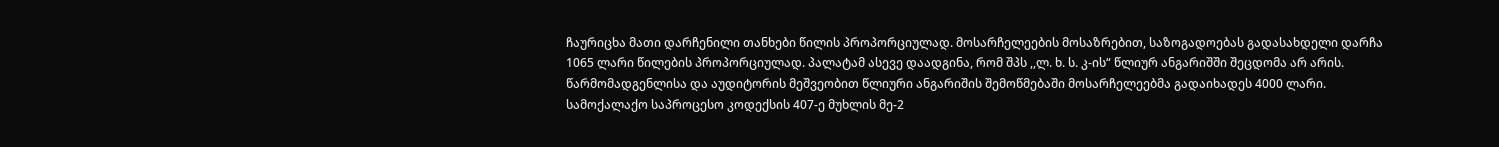ჩაურიცხა მათი დარჩენილი თანხები წილის პროპორციულად. მოსარჩელეების მოსაზრებით, საზოგადოებას გადასახდელი დარჩა 1065 ლარი წილების პროპორციულად. პალატამ ასევე დაადგინა, რომ შპს ,,ლ. ხ. ს. კ-ის“ წლიურ ანგარიშში შეცდომა არ არის. წარმომადგენლისა და აუდიტორის მეშვეობით წლიური ანგარიშის შემოწმებაში მოსარჩელეებმა გადაიხადეს 4000 ლარი.
სამოქალაქო საპროცესო კოდექსის 407-ე მუხლის მე-2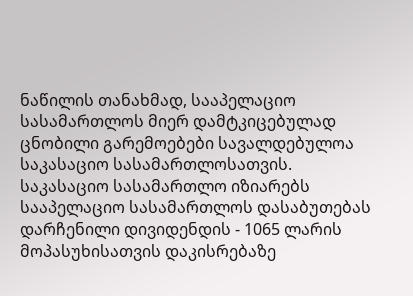ნაწილის თანახმად, სააპელაციო სასამართლოს მიერ დამტკიცებულად ცნობილი გარემოებები სავალდებულოა საკასაციო სასამართლოსათვის.
საკასაციო სასამართლო იზიარებს სააპელაციო სასამართლოს დასაბუთებას დარჩენილი დივიდენდის - 1065 ლარის მოპასუხისათვის დაკისრებაზე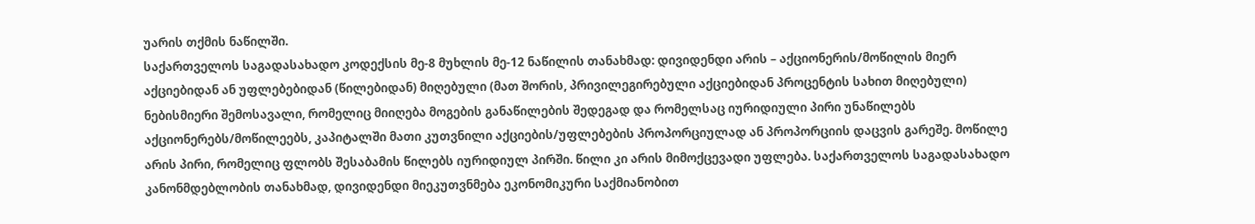უარის თქმის ნაწილში.
საქართველოს საგადასახადო კოდექსის მე-8 მუხლის მე-12 ნაწილის თანახმად: დივიდენდი არის – აქციონერის/მოწილის მიერ აქციებიდან ან უფლებებიდან (წილებიდან) მიღებული (მათ შორის, პრივილეგირებული აქციებიდან პროცენტის სახით მიღებული) ნებისმიერი შემოსავალი, რომელიც მიიღება მოგების განაწილების შედეგად და რომელსაც იურიდიული პირი უნაწილებს აქციონერებს/მოწილეებს, კაპიტალში მათი კუთვნილი აქციების/უფლებების პროპორციულად ან პროპორციის დაცვის გარეშე. მოწილე არის პირი, რომელიც ფლობს შესაბამის წილებს იურიდიულ პირში. წილი კი არის მიმოქცევადი უფლება. საქართველოს საგადასახადო კანონმდებლობის თანახმად, დივიდენდი მიეკუთვნმება ეკონომიკური საქმიანობით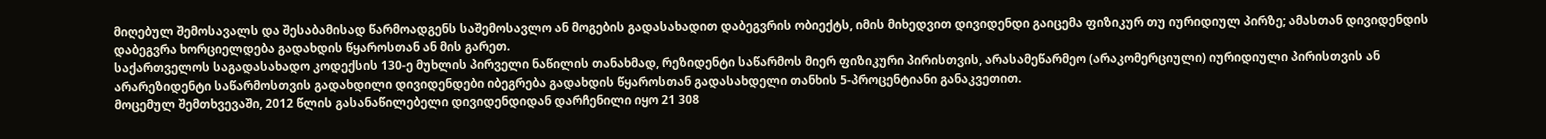მიღებულ შემოსავალს და შესაბამისად წარმოადგენს საშემოსავლო ან მოგების გადასახადით დაბეგვრის ობიექტს, იმის მიხედვით დივიდენდი გაიცემა ფიზიკურ თუ იურიდიულ პირზე; ამასთან დივიდენდის დაბეგვრა ხორციელდება გადახდის წყაროსთან ან მის გარეთ.
საქართველოს საგადასახადო კოდექსის 130-ე მუხლის პირველი ნაწილის თანახმად, რეზიდენტი საწარმოს მიერ ფიზიკური პირისთვის, არასამეწარმეო (არაკომერციული) იურიდიული პირისთვის ან არარეზიდენტი საწარმოსთვის გადახდილი დივიდენდები იბეგრება გადახდის წყაროსთან გადასახდელი თანხის 5-პროცენტიანი განაკვეთით.
მოცემულ შემთხვევაში, 2012 წლის გასანაწილებელი დივიდენდიდან დარჩენილი იყო 21 308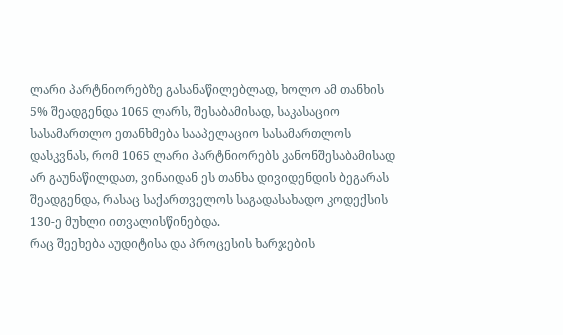ლარი პარტნიორებზე გასანაწილებლად, ხოლო ამ თანხის 5% შეადგენდა 1065 ლარს, შესაბამისად, საკასაციო სასამართლო ეთანხმება სააპელაციო სასამართლოს დასკვნას, რომ 1065 ლარი პარტნიორებს კანონშესაბამისად არ გაუნაწილდათ, ვინაიდან ეს თანხა დივიდენდის ბეგარას შეადგენდა, რასაც საქართველოს საგადასახადო კოდექსის 130-ე მუხლი ითვალისწინებდა.
რაც შეეხება აუდიტისა და პროცესის ხარჯების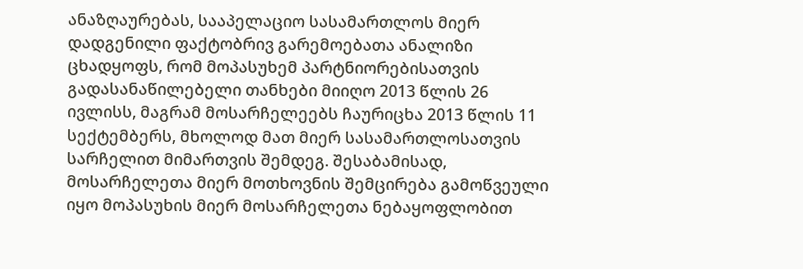ანაზღაურებას, სააპელაციო სასამართლოს მიერ დადგენილი ფაქტობრივ გარემოებათა ანალიზი ცხადყოფს, რომ მოპასუხემ პარტნიორებისათვის გადასანაწილებელი თანხები მიიღო 2013 წლის 26 ივლისს, მაგრამ მოსარჩელეებს ჩაურიცხა 2013 წლის 11 სექტემბერს, მხოლოდ მათ მიერ სასამართლოსათვის სარჩელით მიმართვის შემდეგ. შესაბამისად, მოსარჩელეთა მიერ მოთხოვნის შემცირება გამოწვეული იყო მოპასუხის მიერ მოსარჩელეთა ნებაყოფლობით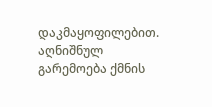დაკმაყოფილებით. აღნიშნულ გარემოება ქმნის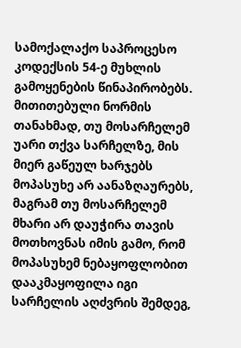სამოქალაქო საპროცესო კოდექსის 54-ე მუხლის გამოყენების წინაპირობებს.
მითითებული ნორმის თანახმად, თუ მოსარჩელემ უარი თქვა სარჩელზე, მის მიერ გაწეულ ხარჯებს მოპასუხე არ აანაზღაურებს, მაგრამ თუ მოსარჩელემ მხარი არ დაუჭირა თავის მოთხოვნას იმის გამო, რომ მოპასუხემ ნებაყოფლობით დააკმაყოფილა იგი სარჩელის აღძვრის შემდეგ,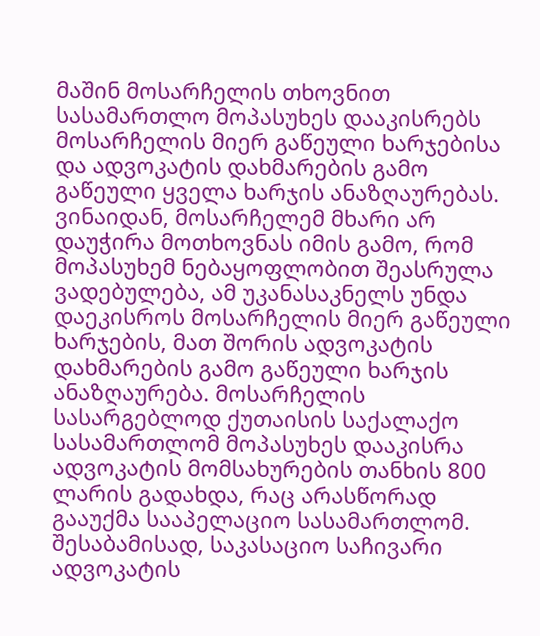მაშინ მოსარჩელის თხოვნით სასამართლო მოპასუხეს დააკისრებს მოსარჩელის მიერ გაწეული ხარჯებისა და ადვოკატის დახმარების გამო გაწეული ყველა ხარჯის ანაზღაურებას. ვინაიდან, მოსარჩელემ მხარი არ დაუჭირა მოთხოვნას იმის გამო, რომ მოპასუხემ ნებაყოფლობით შეასრულა ვადებულება, ამ უკანასაკნელს უნდა დაეკისროს მოსარჩელის მიერ გაწეული ხარჯების, მათ შორის ადვოკატის დახმარების გამო გაწეული ხარჯის ანაზღაურება. მოსარჩელის სასარგებლოდ ქუთაისის საქალაქო სასამართლომ მოპასუხეს დააკისრა ადვოკატის მომსახურების თანხის 800 ლარის გადახდა, რაც არასწორად გააუქმა სააპელაციო სასამართლომ. შესაბამისად, საკასაციო საჩივარი ადვოკატის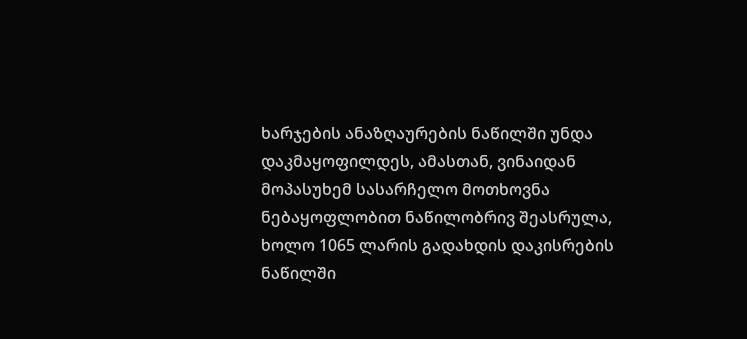ხარჯების ანაზღაურების ნაწილში უნდა დაკმაყოფილდეს, ამასთან, ვინაიდან მოპასუხემ სასარჩელო მოთხოვნა ნებაყოფლობით ნაწილობრივ შეასრულა, ხოლო 1065 ლარის გადახდის დაკისრების ნაწილში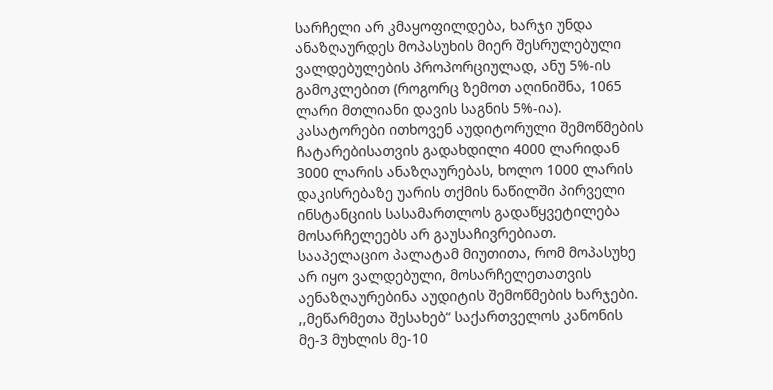სარჩელი არ კმაყოფილდება, ხარჯი უნდა ანაზღაურდეს მოპასუხის მიერ შესრულებული ვალდებულების პროპორციულად, ანუ 5%-ის გამოკლებით (როგორც ზემოთ აღინიშნა, 1065 ლარი მთლიანი დავის საგნის 5%-ია).
კასატორები ითხოვენ აუდიტორული შემოწმების ჩატარებისათვის გადახდილი 4000 ლარიდან 3000 ლარის ანაზღაურებას, ხოლო 1000 ლარის დაკისრებაზე უარის თქმის ნაწილში პირველი ინსტანციის სასამართლოს გადაწყვეტილება მოსარჩელეებს არ გაუსაჩივრებიათ.
სააპელაციო პალატამ მიუთითა, რომ მოპასუხე არ იყო ვალდებული, მოსარჩელეთათვის აენაზღაურებინა აუდიტის შემოწმების ხარჯები. ,,მეწარმეთა შესახებ“ საქართველოს კანონის მე-3 მუხლის მე-10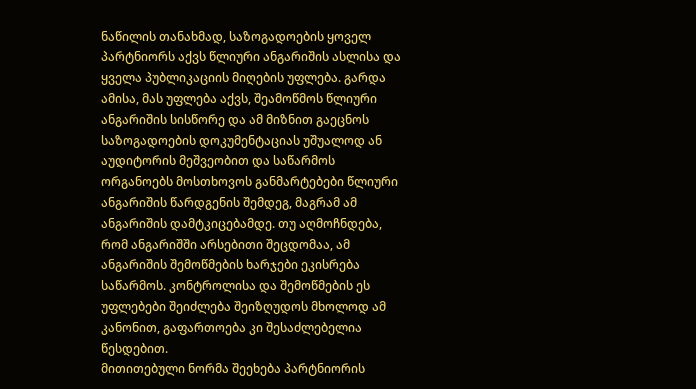ნაწილის თანახმად, საზოგადოების ყოველ პარტნიორს აქვს წლიური ანგარიშის ასლისა და ყველა პუბლიკაციის მიღების უფლება. გარდა ამისა, მას უფლება აქვს, შეამოწმოს წლიური ანგარიშის სისწორე და ამ მიზნით გაეცნოს საზოგადოების დოკუმენტაციას უშუალოდ ან აუდიტორის მეშვეობით და საწარმოს ორგანოებს მოსთხოვოს განმარტებები წლიური ანგარიშის წარდგენის შემდეგ, მაგრამ ამ ანგარიშის დამტკიცებამდე. თუ აღმოჩნდება, რომ ანგარიშში არსებითი შეცდომაა, ამ ანგარიშის შემოწმების ხარჯები ეკისრება საწარმოს. კონტროლისა და შემოწმების ეს უფლებები შეიძლება შეიზღუდოს მხოლოდ ამ კანონით, გაფართოება კი შესაძლებელია წესდებით.
მითითებული ნორმა შეეხება პარტნიორის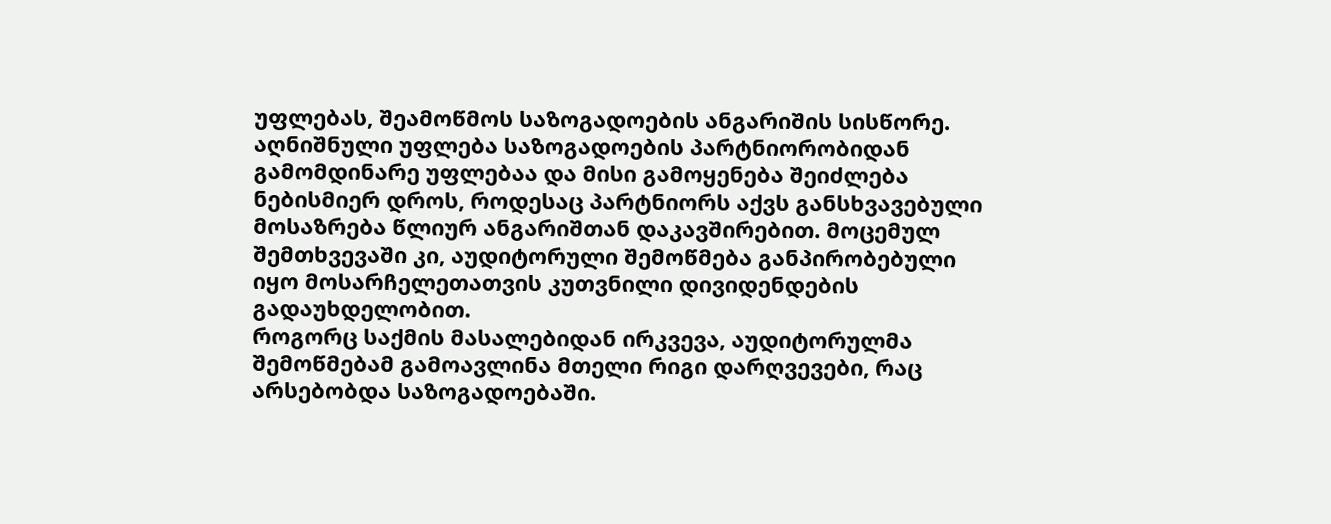უფლებას, შეამოწმოს საზოგადოების ანგარიშის სისწორე. აღნიშნული უფლება საზოგადოების პარტნიორობიდან გამომდინარე უფლებაა და მისი გამოყენება შეიძლება ნებისმიერ დროს, როდესაც პარტნიორს აქვს განსხვავებული მოსაზრება წლიურ ანგარიშთან დაკავშირებით. მოცემულ შემთხვევაში კი, აუდიტორული შემოწმება განპირობებული იყო მოსარჩელეთათვის კუთვნილი დივიდენდების გადაუხდელობით.
როგორც საქმის მასალებიდან ირკვევა, აუდიტორულმა შემოწმებამ გამოავლინა მთელი რიგი დარღვევები, რაც არსებობდა საზოგადოებაში.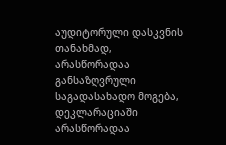აუდიტორული დასკვნის თანახმად, არასწორადაა განსაზღვრული საგადასახადო მოგება, დეკლარაციაში არასწორადაა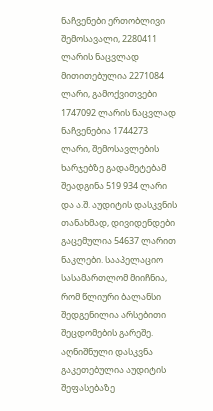ნაჩვენები ერთობლივი შემოსავალი, 2280411 ლარის ნაცვლად მითითებულია 2271084 ლარი, გამოქვითვები 1747092 ლარის ნაცვლად ნაჩვენებია 1744273 ლარი, შემოსავლების ხარჯებზე გადამეტებამ შეადგინა 519 934 ლარი და ა.შ. აუდიტის დასკვნის თანახმად, დივიდენდები გაცემულია 54637 ლარით ნაკლები. სააპელაციო სასამართლომ მიიჩნია, რომ წლიური ბალანსი შედგენილია არსებითი შეცდომების გარეშე. აღნიშნული დასკვნა გაკეთებულია აუდიტის შეფასებაზე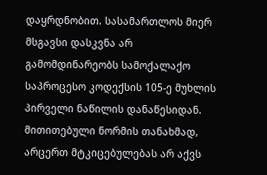დაყრდნობით. სასამართლოს მიერ მსგავსი დასკვნა არ გამომდინარეობს სამოქალაქო საპროცესო კოდექსის 105-ე მუხლის პირველი ნაწილის დანაწესიდან. მითითებული ნორმის თანახმად, არცერთ მტკიცებულებას არ აქვს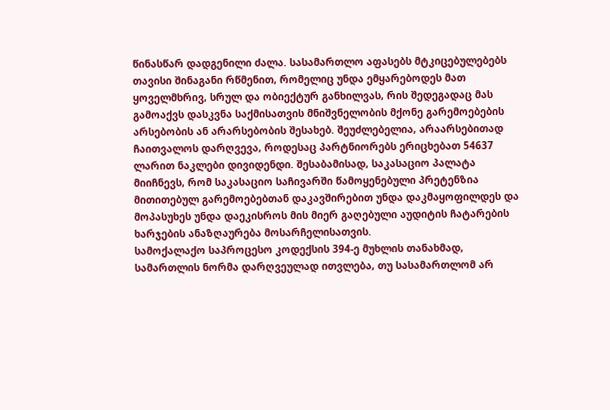წინასწარ დადგენილი ძალა. სასამართლო აფასებს მტკიცებულებებს თავისი შინაგანი რწმენით, რომელიც უნდა ემყარებოდეს მათ ყოველმხრივ, სრულ და ობიექტურ განხილვას, რის შედეგადაც მას გამოაქვს დასკვნა საქმისათვის მნიშვნელობის მქონე გარემოებების არსებობის ან არარსებობის შესახებ. შეუძლებელია, არაარსებითად ჩაითვალოს დარღვევა, როდესაც პარტნიორებს ერიცხებათ 54637 ლარით ნაკლები დივიდენდი. შესაბამისად, საკასაციო პალატა მიიჩნევს, რომ საკასაციო საჩივარში წამოყენებული პრეტენზია მითითებულ გარემოებებთან დაკავშირებით უნდა დაკმაყოფილდეს და მოპასუხეს უნდა დაეკისროს მის მიერ გაღებული აუდიტის ჩატარების ხარჯების ანაზღაურება მოსარჩელისათვის.
სამოქალაქო საპროცესო კოდექსის 394-ე მუხლის თანახმად, სამართლის ნორმა დარღვეულად ითვლება, თუ სასამართლომ არ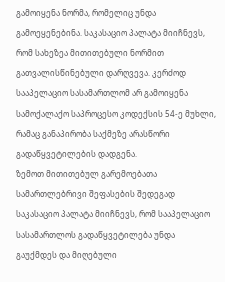გამოიყენა ნორმა, რომელიც უნდა გამოეყენებინა. საკასაციო პალატა მიიჩნევს, რომ სახეზეა მითითებული ნორმით გათვალისწინებული დარღვევა. კერძოდ სააპელაციო სასამართლომ არ გამოიყენა სამოქალაქო საპროცესო კოდექსის 54-ე მუხლი, რამაც განაპირობა საქმეზე არასწორი გადაწყვეტილების დადგენა.
ზემოთ მითითებულ გარემოებათა სამართლებრივი შეფასების შედეგად საკასაციო პალატა მიიჩნევს, რომ სააპელაციო სასამართლოს გადაწყვეტილება უნდა გაუქმდეს და მიღებული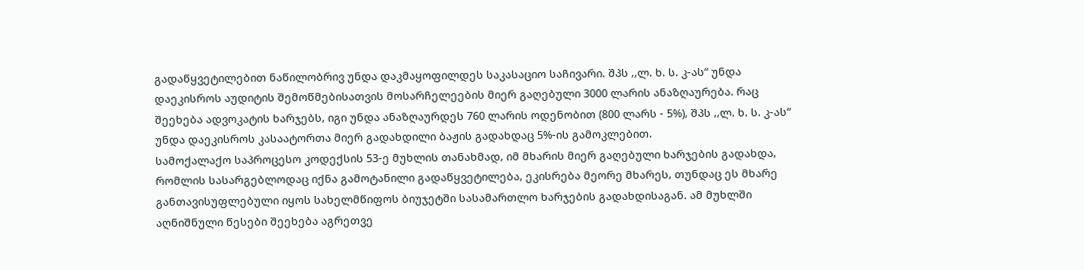გადაწყვეტილებით ნაწილობრივ უნდა დაკმაყოფილდეს საკასაციო საჩივარი. შპს ,,ლ. ხ. ს. კ-ას“ უნდა დაეკისროს აუდიტის შემოწმებისათვის მოსარჩელეების მიერ გაღებული 3000 ლარის ანაზღაურება. რაც შეეხება ადვოკატის ხარჯებს, იგი უნდა ანაზღაურდეს 760 ლარის ოდენობით (800 ლარს - 5%), შპს ,,ლ. ხ. ს. კ-ას“ უნდა დაეკისროს კასაატორთა მიერ გადახდილი ბაჟის გადახდაც 5%-ის გამოკლებით.
სამოქალაქო საპროცესო კოდექსის 53-ე მუხლის თანახმად, იმ მხარის მიერ გაღებული ხარჯების გადახდა, რომლის სასარგებლოდაც იქნა გამოტანილი გადაწყვეტილება, ეკისრება მეორე მხარეს, თუნდაც ეს მხარე განთავისუფლებული იყოს სახელმწიფოს ბიუჯეტში სასამართლო ხარჯების გადახდისაგან. ამ მუხლში აღნიშნული წესები შეეხება აგრეთვე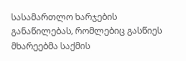სასამართლო ხარჯების განაწილებას, რომლებიც გასწიეს მხარეებმა საქმის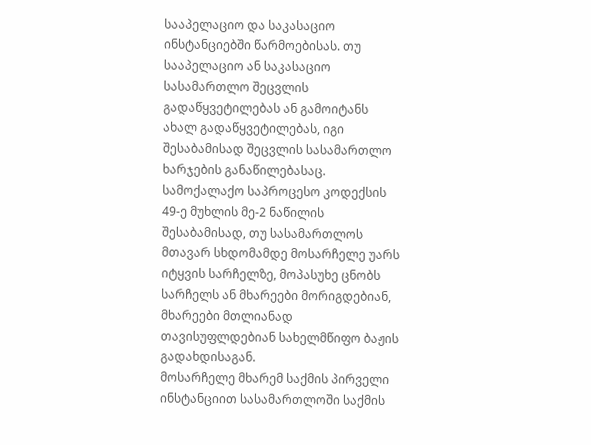სააპელაციო და საკასაციო ინსტანციებში წარმოებისას. თუ სააპელაციო ან საკასაციო სასამართლო შეცვლის გადაწყვეტილებას ან გამოიტანს ახალ გადაწყვეტილებას, იგი შესაბამისად შეცვლის სასამართლო ხარჯების განაწილებასაც.
სამოქალაქო საპროცესო კოდექსის 49-ე მუხლის მე-2 ნაწილის შესაბამისად, თუ სასამართლოს მთავარ სხდომამდე მოსარჩელე უარს იტყვის სარჩელზე, მოპასუხე ცნობს სარჩელს ან მხარეები მორიგდებიან, მხარეები მთლიანად თავისუფლდებიან სახელმწიფო ბაჟის გადახდისაგან.
მოსარჩელე მხარემ საქმის პირველი ინსტანციით სასამართლოში საქმის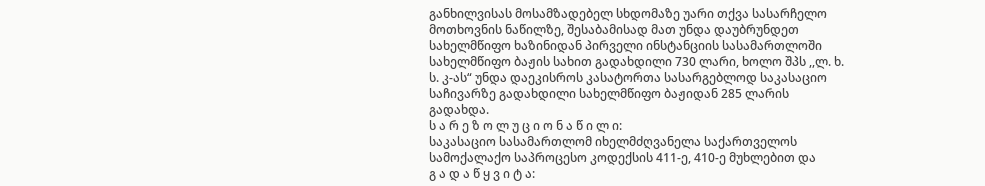განხილვისას მოსამზადებელ სხდომაზე უარი თქვა სასარჩელო მოთხოვნის ნაწილზე, შესაბამისად მათ უნდა დაუბრუნდეთ სახელმწიფო ხაზინიდან პირველი ინსტანციის სასამართლოში სახელმწიფო ბაჟის სახით გადახდილი 730 ლარი, ხოლო შპს ,,ლ. ხ. ს. კ-ას“ უნდა დაეკისროს კასატორთა სასარგებლოდ საკასაციო საჩივარზე გადახდილი სახელმწიფო ბაჟიდან 285 ლარის გადახდა.
ს ა რ ე ზ ო ლ უ ც ი ო ნ ა წ ი ლ ი:
საკასაციო სასამართლომ იხელმძღვანელა საქართველოს სამოქალაქო საპროცესო კოდექსის 411-ე, 410-ე მუხლებით და
გ ა დ ა წ ყ ვ ი ტ ა: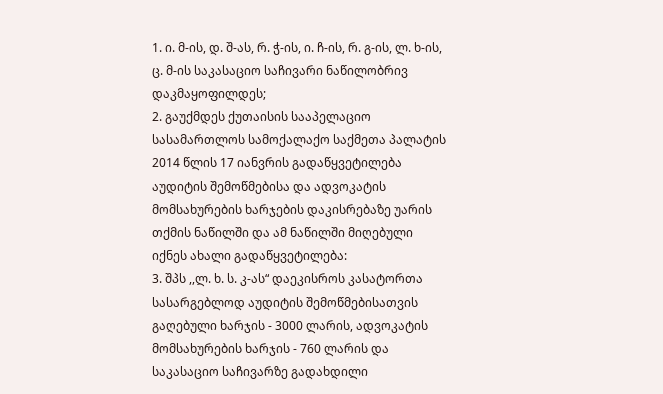1. ი. მ-ის, დ. შ-ას, რ. ჭ-ის, ი. ჩ-ის, რ. გ-ის, ლ. ხ-ის, ც. მ-ის საკასაციო საჩივარი ნაწილობრივ დაკმაყოფილდეს;
2. გაუქმდეს ქუთაისის სააპელაციო სასამართლოს სამოქალაქო საქმეთა პალატის 2014 წლის 17 იანვრის გადაწყვეტილება აუდიტის შემოწმებისა და ადვოკატის მომსახურების ხარჯების დაკისრებაზე უარის თქმის ნაწილში და ამ ნაწილში მიღებული იქნეს ახალი გადაწყვეტილება:
3. შპს ,,ლ. ხ. ს. კ-ას“ დაეკისროს კასატორთა სასარგებლოდ აუდიტის შემოწმებისათვის გაღებული ხარჯის - 3000 ლარის, ადვოკატის მომსახურების ხარჯის - 760 ლარის და საკასაციო საჩივარზე გადახდილი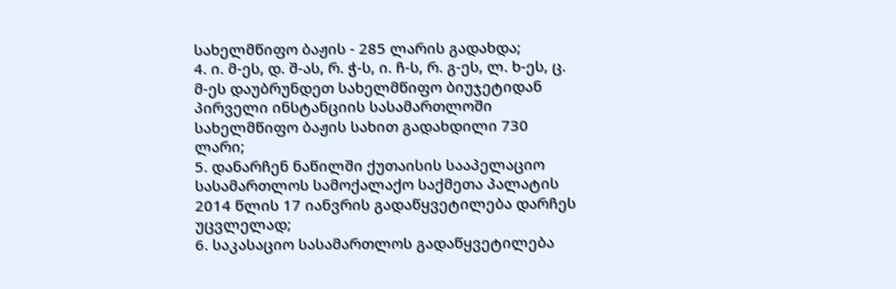სახელმწიფო ბაჟის - 285 ლარის გადახდა;
4. ი. მ-ეს, დ. შ-ას, რ. ჭ-ს, ი. ჩ-ს, რ. გ-ეს, ლ. ხ-ეს, ც. მ-ეს დაუბრუნდეთ სახელმწიფო ბიუჯეტიდან პირველი ინსტანციის სასამართლოში სახელმწიფო ბაჟის სახით გადახდილი 730 ლარი;
5. დანარჩენ ნაწილში ქუთაისის სააპელაციო სასამართლოს სამოქალაქო საქმეთა პალატის 2014 წლის 17 იანვრის გადაწყვეტილება დარჩეს უცვლელად;
6. საკასაციო სასამართლოს გადაწყვეტილება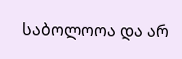საბოლოოა და არ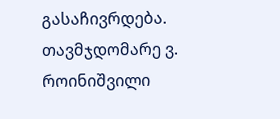გასაჩივრდება.
თავმჯდომარე ვ. როინიშვილი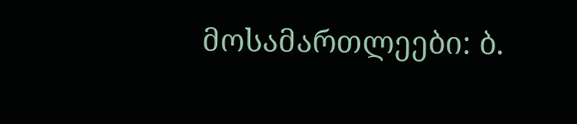მოსამართლეები: ბ.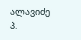ალავიძე
პ.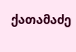ქათამაძე